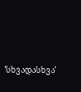‘სხვადასხვა’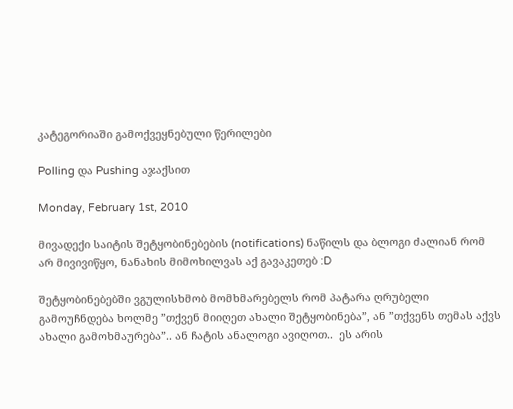კატეგორიაში გამოქვეყნებული წერილები

Polling და Pushing აჯაქსით

Monday, February 1st, 2010

მივადექი საიტის შეტყობინებების (notifications) ნაწილს და ბლოგი ძალიან რომ არ მივივიწყო, ნანახის მიმოხილვას აქ გავაკეთებ :D

შეტყობინებებში ვგულისხმობ მომხმარებელს რომ პატარა ღრუბელი გამოუჩნდება ხოლმე ”თქვენ მიიღეთ ახალი შეტყობინება”, ან ”თქვენს თემას აქვს ახალი გამოხმაურება”.. ან ჩატის ანალოგი ავიღოთ..  ეს არის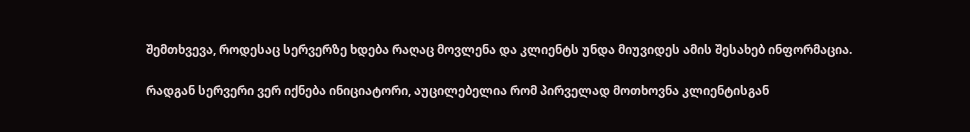შემთხვევა, როდესაც სერვერზე ხდება რაღაც მოვლენა და კლიენტს უნდა მიუვიდეს ამის შესახებ ინფორმაცია.

რადგან სერვერი ვერ იქნება ინიციატორი, აუცილებელია რომ პირველად მოთხოვნა კლიენტისგან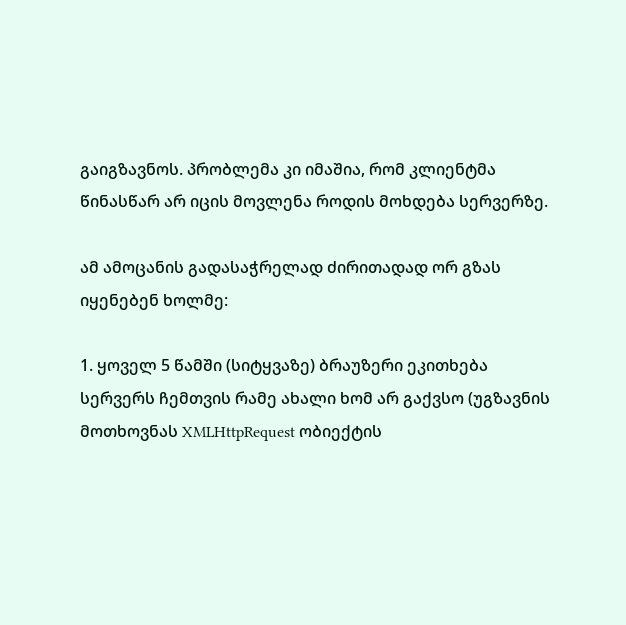გაიგზავნოს. პრობლემა კი იმაშია, რომ კლიენტმა წინასწარ არ იცის მოვლენა როდის მოხდება სერვერზე.

ამ ამოცანის გადასაჭრელად ძირითადად ორ გზას იყენებენ ხოლმე:

1. ყოველ 5 წამში (სიტყვაზე) ბრაუზერი ეკითხება სერვერს ჩემთვის რამე ახალი ხომ არ გაქვსო (უგზავნის მოთხოვნას XMLHttpRequest ობიექტის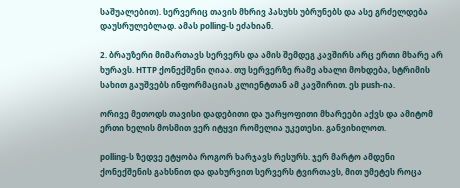საშუალებით). სერვერიც თავის მხრივ პასუხს უბრუნებს და ასე გრძელდება დაუსრულებლად. ამას polling-ს ეძახიან.

2. ბრაუზერი მიმართავს სერვერს და ამის შემდეგ კავშირს არც ერთი მხარე არ ხურავს. HTTP ქონექშენი ღიაა. თუ სერვერზე რამე ახალი მოხდება, სტრიმის სახით გაუშვებს ინფორმაციას კლიენტთან ამ კავშირით. ეს push-ია.

ორივე მეთოდს თავისი დადებითი და უარყოფითი მხარეები აქვს და ამიტომ ერთი ხელის მოსმით ვერ იტყვი რომელია უკეთესი. განვიხილოთ.

polling-ს ზედვე ეტყობა როგორ ხარჯავს რესურს. ჯერ მარტო ამდენი ქონექშენის გახსნით და დახურვით სერვერს ტვირთავს, მით უმეტეს როცა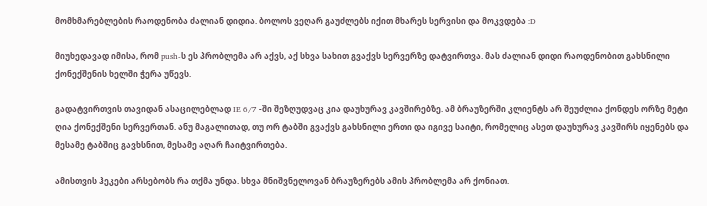მომხმარებლების რაოდენობა ძალიან დიდია. ბოლოს ვეღარ გაუძლებს იქით მხარეს სერვისი და მოკვდება :D

მიუხედავად იმისა, რომ push-ს ეს პრობლემა არ აქვს, აქ სხვა სახით გვაქვს სერვერზე დატვირთვა. მას ძალიან დიდი რაოდენობით გახსნილი ქონექშენის ხელში ჭერა უწევს.

გადატვირთვის თავიდან ასაცილებლად IE 6/7 -ში შეზღუდვაც კია დაუხურავ კავშირებზე. ამ ბრაუზერში კლიენტს არ შეუძლია ქონდეს ორზე მეტი ღია ქონექშენი სერვერთან. ანუ მაგალითად, თუ ორ ტაბში გვაქვს გახსნილი ერთი და იგივე საიტი, რომელიც ასეთ დაუხურავ კავშირს იყენებს და მესამე ტაბშიც გავხსნით, მესამე აღარ ჩაიტვირთება.

ამისთვის ჰეკები არსებობს რა თქმა უნდა. სხვა მნიშვნელოვან ბრაუზერებს ამის პრობლემა არ ქონიათ.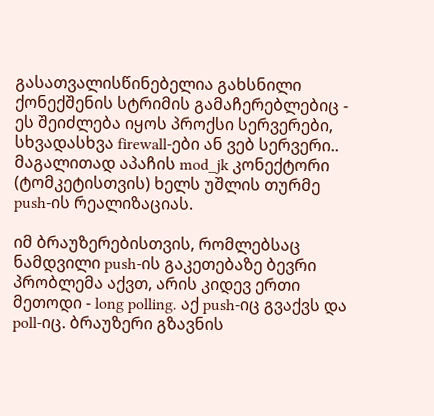გასათვალისწინებელია გახსნილი ქონექშენის სტრიმის გამაჩერებლებიც - ეს შეიძლება იყოს პროქსი სერვერები, სხვადასხვა firewall-ები ან ვებ სერვერი.. მაგალითად აპაჩის mod_jk კონექტორი (ტომკეტისთვის) ხელს უშლის თურმე push-ის რეალიზაციას.

იმ ბრაუზერებისთვის, რომლებსაც ნამდვილი push-ის გაკეთებაზე ბევრი პრობლემა აქვთ, არის კიდევ ერთი მეთოდი - long polling. აქ push-იც გვაქვს და poll-იც. ბრაუზერი გზავნის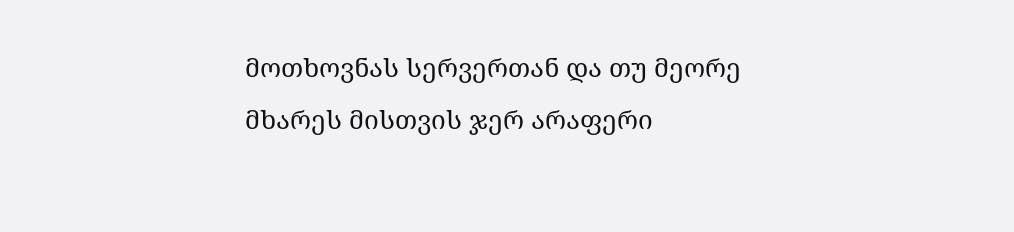მოთხოვნას სერვერთან და თუ მეორე მხარეს მისთვის ჯერ არაფერი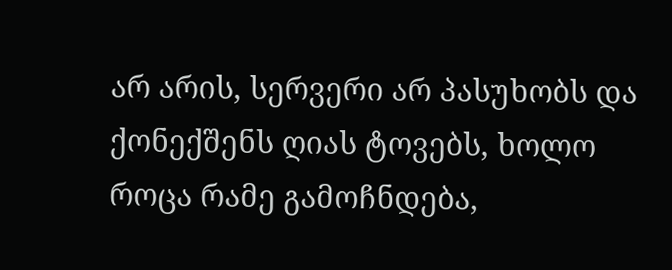არ არის, სერვერი არ პასუხობს და ქონექშენს ღიას ტოვებს, ხოლო როცა რამე გამოჩნდება,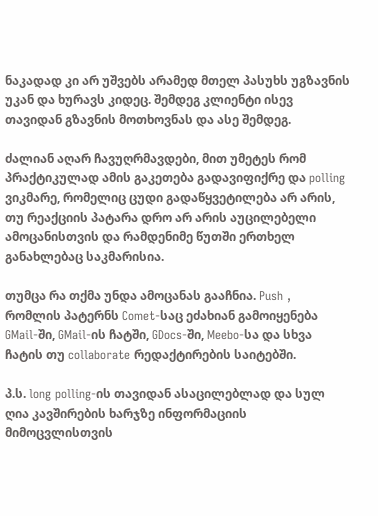ნაკადად კი არ უშვებს არამედ მთელ პასუხს უგზავნის უკან და ხურავს კიდეც. შემდეგ კლიენტი ისევ თავიდან გზავნის მოთხოვნას და ასე შემდეგ.

ძალიან აღარ ჩავუღრმავდები, მით უმეტეს რომ პრაქტიკულად ამის გაკეთება გადავიფიქრე და polling ვიკმარე, რომელიც ცუდი გადაწყვეტილება არ არის, თუ რეაქციის პატარა დრო არ არის აუცილებელი ამოცანისთვის და რამდენიმე წუთში ერთხელ განახლებაც საკმარისია.

თუმცა რა თქმა უნდა ამოცანას გააჩნია. Push , რომლის პატერნს Comet-საც ეძახიან გამოიყენება GMail-ში, GMail-ის ჩატში, GDocs-ში, Meebo-სა და სხვა ჩატის თუ collaborate რედაქტირების საიტებში.

პ.ს. long polling-ის თავიდან ასაცილებლად და სულ ღია კავშირების ხარჯზე ინფორმაციის მიმოცვლისთვის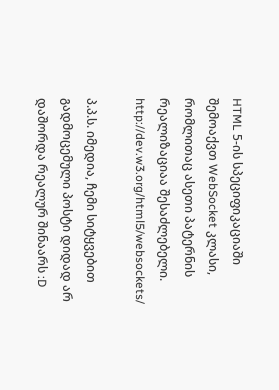HTML 5-ის სპეციფიკაციაში შემოაქვთ WebSocket კლასი, რომლითაც ასეთი პატერნის რეალიზაციაა შესაძლებელი. http://dev.w3.org/html5/websockets/

პ.პ.ს. იმედია, ჩემი სიტყვებით გადმოცემული პოსტი დიდად არ დაშორდა რეალურ შინაარს :D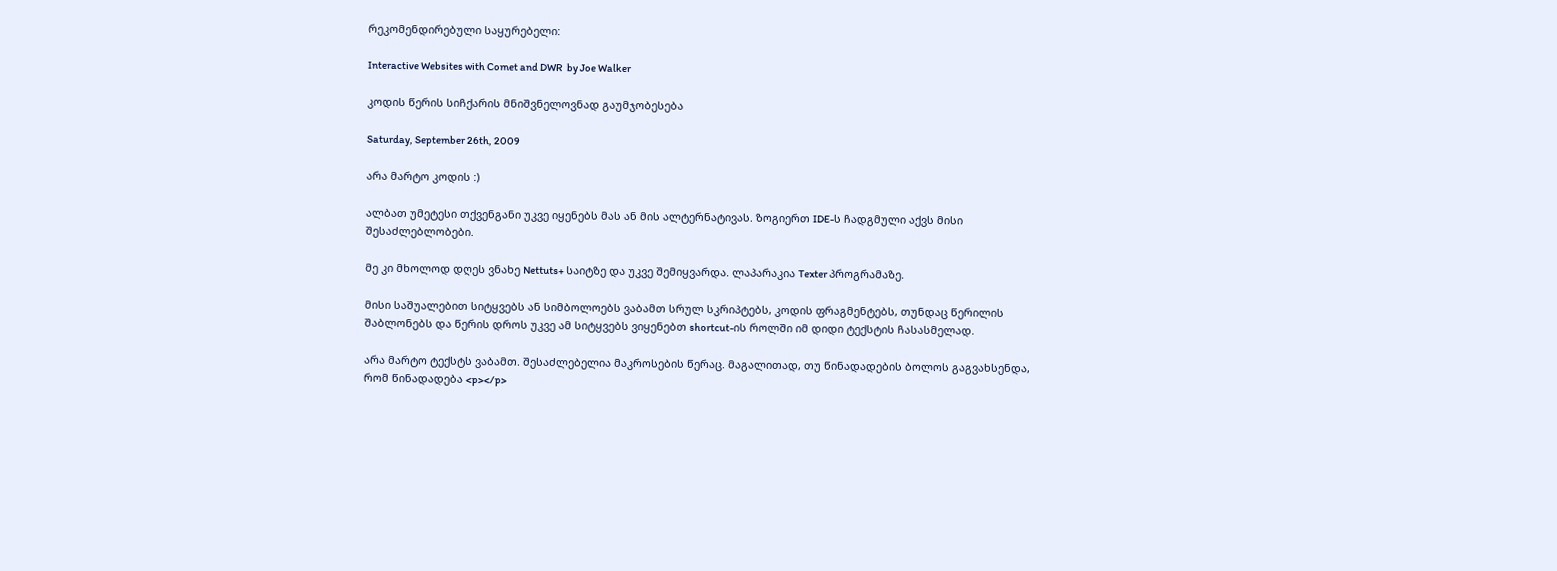რეკომენდირებული საყურებელი:

Interactive Websites with Comet and DWR  by Joe Walker

კოდის წერის სიჩქარის მნიშვნელოვნად გაუმჯობესება

Saturday, September 26th, 2009

არა მარტო კოდის :)

ალბათ უმეტესი თქვენგანი უკვე იყენებს მას ან მის ალტერნატივას. ზოგიერთ IDE-ს ჩადგმული აქვს მისი შესაძლებლობები.

მე კი მხოლოდ დღეს ვნახე Nettuts+ საიტზე და უკვე შემიყვარდა. ლაპარაკია Texter პროგრამაზე.

მისი საშუალებით სიტყვებს ან სიმბოლოებს ვაბამთ სრულ სკრიპტებს, კოდის ფრაგმენტებს, თუნდაც წერილის შაბლონებს და წერის დროს უკვე ამ სიტყვებს ვიყენებთ shortcut-ის როლში იმ დიდი ტექსტის ჩასასმელად.

არა მარტო ტექსტს ვაბამთ. შესაძლებელია მაკროსების წერაც. მაგალითად, თუ წინადადების ბოლოს გაგვახსენდა, რომ წინადადება <p></p>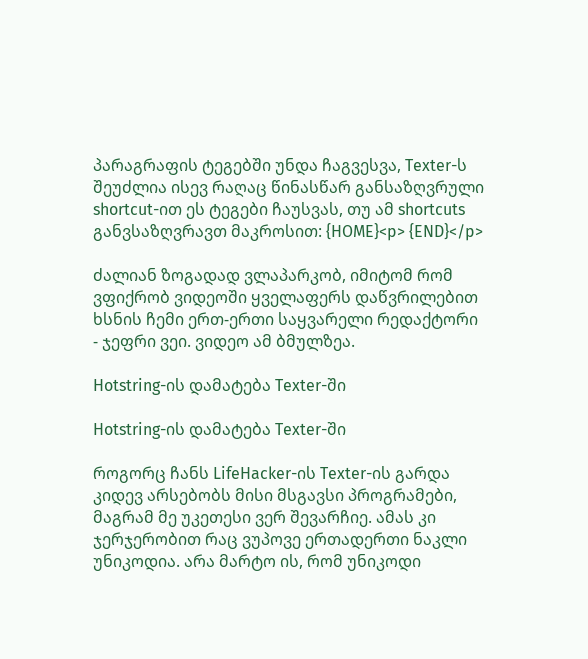პარაგრაფის ტეგებში უნდა ჩაგვესვა, Texter-ს შეუძლია ისევ რაღაც წინასწარ განსაზღვრული shortcut-ით ეს ტეგები ჩაუსვას, თუ ამ shortcuts განვსაზღვრავთ მაკროსით: {HOME}<p> {END}</p>

ძალიან ზოგადად ვლაპარკობ, იმიტომ რომ ვფიქრობ ვიდეოში ყველაფერს დაწვრილებით ხსნის ჩემი ერთ-ერთი საყვარელი რედაქტორი - ჯეფრი ვეი. ვიდეო ამ ბმულზეა.

Hotstring-ის დამატება Texter-ში

Hotstring-ის დამატება Texter-ში

როგორც ჩანს LifeHacker-ის Texter-ის გარდა კიდევ არსებობს მისი მსგავსი პროგრამები, მაგრამ მე უკეთესი ვერ შევარჩიე. ამას კი ჯერჯერობით რაც ვუპოვე ერთადერთი ნაკლი უნიკოდია. არა მარტო ის, რომ უნიკოდი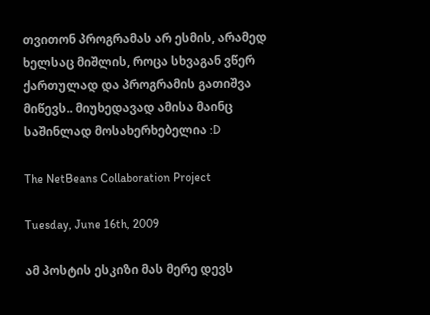თვითონ პროგრამას არ ესმის, არამედ ხელსაც მიშლის, როცა სხვაგან ვწერ ქართულად და პროგრამის გათიშვა მიწევს.. მიუხედავად ამისა მაინც საშინლად მოსახერხებელია :D

The NetBeans Collaboration Project

Tuesday, June 16th, 2009

ამ პოსტის ესკიზი მას მერე დევს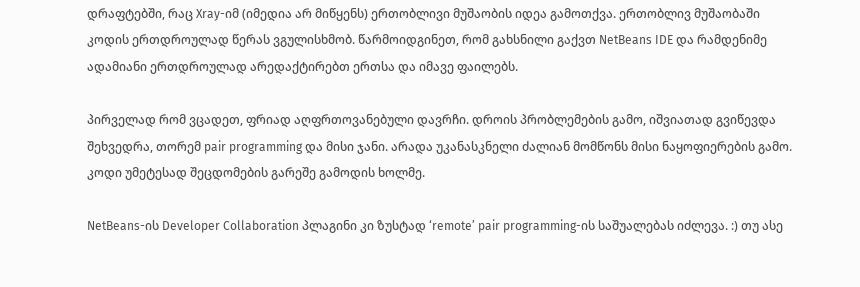დრაფტებში, რაც Xray-იმ (იმედია არ მიწყენს) ერთობლივი მუშაობის იდეა გამოთქვა. ერთობლივ მუშაობაში კოდის ერთდროულად წერას ვგულისხმობ. წარმოიდგინეთ, რომ გახსნილი გაქვთ NetBeans IDE და რამდენიმე ადამიანი ერთდროულად არედაქტირებთ ერთსა და იმავე ფაილებს.

პირველად რომ ვცადეთ, ფრიად აღფრთოვანებული დავრჩი. დროის პრობლემების გამო, იშვიათად გვიწევდა შეხვედრა, თორემ pair programming და მისი ჯანი. არადა უკანასკნელი ძალიან მომწონს მისი ნაყოფიერების გამო. კოდი უმეტესად შეცდომების გარეშე გამოდის ხოლმე.

NetBeans-ის Developer Collaboration პლაგინი კი ზუსტად ‘remote’ pair programming-ის საშუალებას იძლევა. :) თუ ასე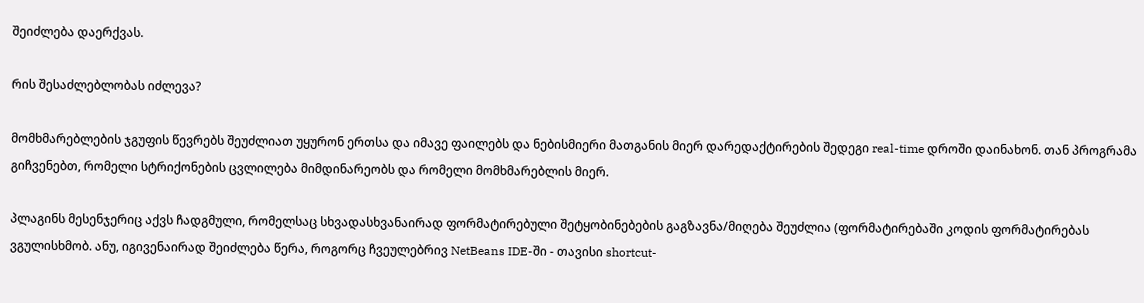შეიძლება დაერქვას.

რის შესაძლებლობას იძლევა?

მომხმარებლების ჯგუფის წევრებს შეუძლიათ უყურონ ერთსა და იმავე ფაილებს და ნებისმიერი მათგანის მიერ დარედაქტირების შედეგი real-time დროში დაინახონ. თან პროგრამა გიჩვენებთ, რომელი სტრიქონების ცვლილება მიმდინარეობს და რომელი მომხმარებლის მიერ.

პლაგინს მესენჯერიც აქვს ჩადგმული, რომელსაც სხვადასხვანაირად ფორმატირებული შეტყობინებების გაგზავნა/მიღება შეუძლია (ფორმატირებაში კოდის ფორმატირებას ვგულისხმობ. ანუ, იგივენაირად შეიძლება წერა, როგორც ჩვეულებრივ NetBeans IDE-ში - თავისი shortcut-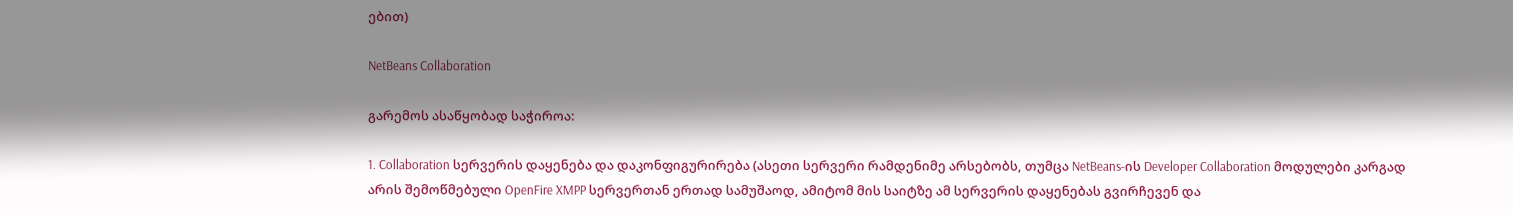ებით)

NetBeans Collaboration

გარემოს ასაწყობად საჭიროა:

1. Collaboration სერვერის დაყენება და დაკონფიგურირება (ასეთი სერვერი რამდენიმე არსებობს, თუმცა NetBeans-ის Developer Collaboration მოდულები კარგად არის შემოწმებული OpenFire XMPP სერვერთან ერთად სამუშაოდ, ამიტომ მის საიტზე ამ სერვერის დაყენებას გვირჩევენ და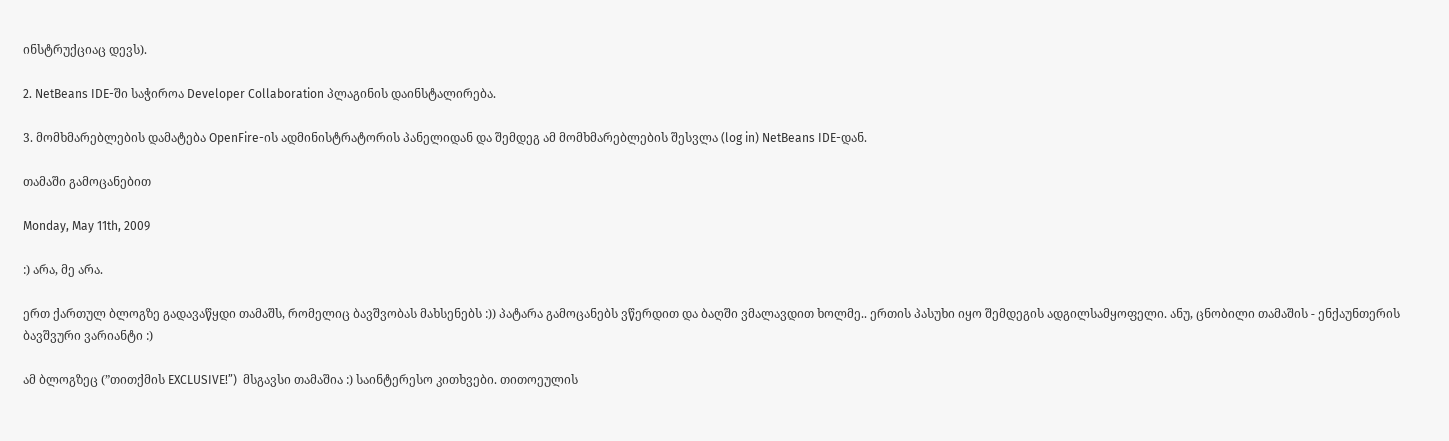ინსტრუქციაც დევს).

2. NetBeans IDE-ში საჭიროა Developer Collaboration პლაგინის დაინსტალირება.

3. მომხმარებლების დამატება OpenFire-ის ადმინისტრატორის პანელიდან და შემდეგ ამ მომხმარებლების შესვლა (log in) NetBeans IDE-დან.

თამაში გამოცანებით

Monday, May 11th, 2009

:) არა, მე არა.

ერთ ქართულ ბლოგზე გადავაწყდი თამაშს, რომელიც ბავშვობას მახსენებს :)) პატარა გამოცანებს ვწერდით და ბაღში ვმალავდით ხოლმე.. ერთის პასუხი იყო შემდეგის ადგილსამყოფელი. ანუ, ცნობილი თამაშის - ენქაუნთერის ბავშვური ვარიანტი :)

ამ ბლოგზეც (”თითქმის EXCLUSIVE!”)  მსგავსი თამაშია :) საინტერესო კითხვები. თითოეულის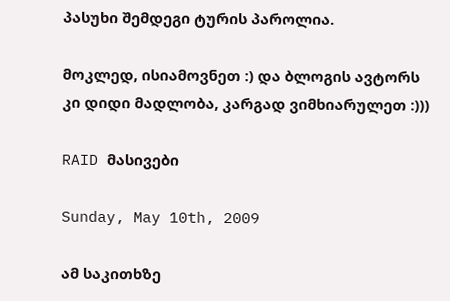პასუხი შემდეგი ტურის პაროლია.

მოკლედ, ისიამოვნეთ :) და ბლოგის ავტორს კი დიდი მადლობა, კარგად ვიმხიარულეთ :)))

RAID მასივები

Sunday, May 10th, 2009

ამ საკითხზე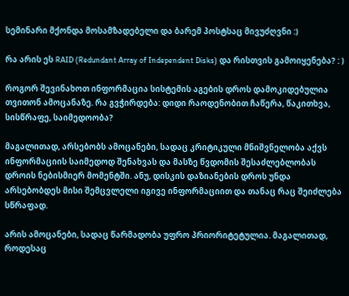სემინარი მქონდა მოსამზადებელი და ბარემ პოსტსაც მივუძღვნი :)

რა არის ეს RAID (Redundant Array of Independent Disks) და რისთვის გამოიყენება? : )

როგორ შევინახოთ ინფორმაცია სისტემის აგების დროს დამოკიდებულია თვითონ ამოცანაზე. რა გვჭირდება: დიდი რაოდენობით ჩაწერა, წაკითხვა, სისწრაფე, საიმედოობა?

მაგალითად, არსებობს ამოცანები, სადაც კრიტიკული მნიშვნელობა აქვს ინფორმაციის საიმედოდ შენახვას და მასზე წვდომის შესაძლებლობას დროის ნებისმიერ მომენტში. ანუ, დისკის დაზიანების დროს უნდა არსებობდეს მისი შემცვლელი იგივე ინფორმაციით და თანაც რაც შეიძლება სწრაფად.

არის ამოცანები, სადაც წარმადობა უფრო პრიორიტეტულია. მაგალითად, როდესაც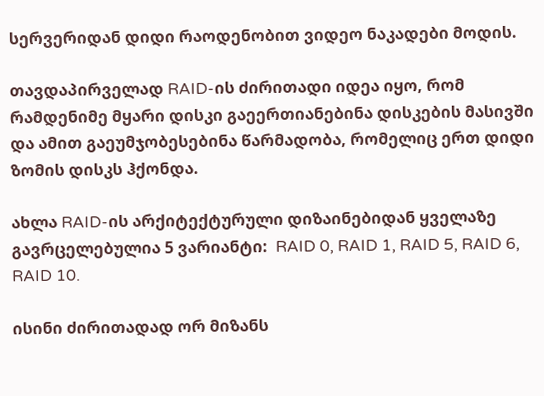სერვერიდან დიდი რაოდენობით ვიდეო ნაკადები მოდის.

თავდაპირველად RAID-ის ძირითადი იდეა იყო, რომ რამდენიმე მყარი დისკი გაეერთიანებინა დისკების მასივში და ამით გაეუმჯობესებინა წარმადობა, რომელიც ერთ დიდი ზომის დისკს ჰქონდა.

ახლა RAID-ის არქიტექტურული დიზაინებიდან ყველაზე გავრცელებულია 5 ვარიანტი:  RAID 0, RAID 1, RAID 5, RAID 6, RAID 10.

ისინი ძირითადად ორ მიზანს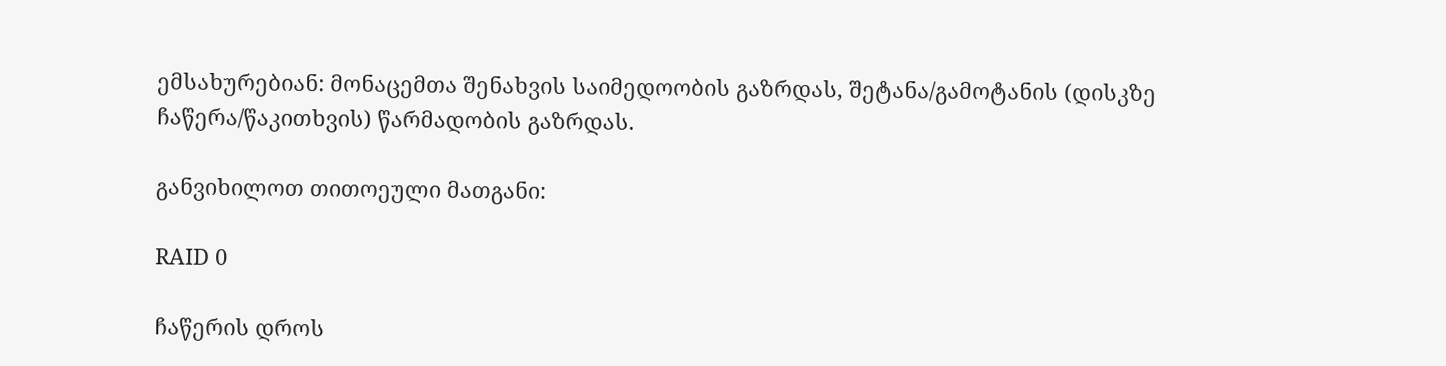ემსახურებიან: მონაცემთა შენახვის საიმედოობის გაზრდას, შეტანა/გამოტანის (დისკზე ჩაწერა/წაკითხვის) წარმადობის გაზრდას.

განვიხილოთ თითოეული მათგანი:

RAID 0

ჩაწერის დროს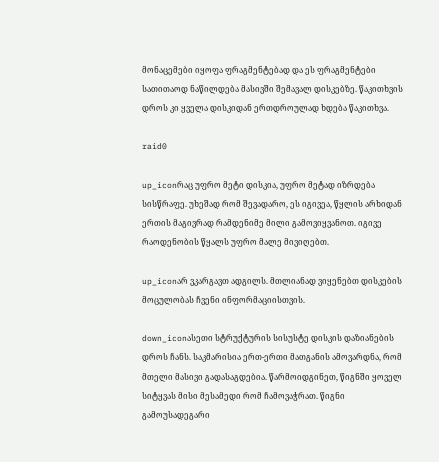მონაცემები იყოფა ფრაგმენტებად და ეს ფრაგმენტები სათითაოდ ნაწილდება მასივში შემავალ დისკებზე. წაკითხვის დროს კი ყველა დისკიდან ერთდროულად ხდება წაკითხვა.

raid0

up_iconრაც უფრო მეტი დისკია, უფრო მეტად იზრდება სისწრაფე. უხეშად რომ შევადარო, ეს იგივეა, წყლის არხიდან ერთის მაგივრად რამდენიმე მილი გამოვიყვანოთ. იგივე რაოდენობის წყალს უფრო მალე მივიღებთ.

up_iconარ ვკარგავთ ადგილს. მთლიანად ვიყენებთ დისკების მოცულობას ჩვენი ინფორმაციისთვის.

down_iconასეთი სტრუქტურის სისუსტე დისკის დაზიანების დროს ჩანს. საკმარისია ერთ-ერთი მათგანის ამოვარდნა, რომ მთელი მასივი გადასაგდებია. წარმოიდგინეთ, წიგნში ყოველ სიტყვას მისი მესამედი რომ ჩამოვაჭრათ. წიგნი გამოუსადეგარი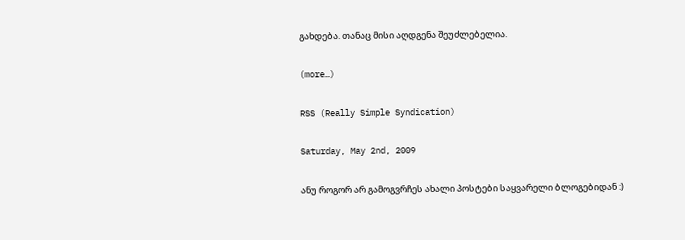გახდება. თანაც მისი აღდგენა შეუძლებელია.

(more…)

RSS (Really Simple Syndication)

Saturday, May 2nd, 2009

ანუ როგორ არ გამოგვრჩეს ახალი პოსტები საყვარელი ბლოგებიდან :)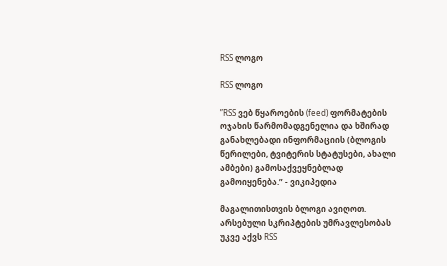RSS ლოგო

RSS ლოგო

”RSS ვებ წყაროების (feed) ფორმატების ოჯახის წარმომადგენელია და ხშირად განახლებადი ინფორმაციის (ბლოგის წერილები, ტვიტერის სტატუსები, ახალი ამბები) გამოსაქვეყნებლად გამოიყენება.” - ვიკიპედია

მაგალითისთვის ბლოგი ავიღოთ. არსებული სკრიპტების უმრავლესობას უკვე აქვს RSS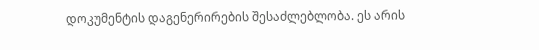დოკუმენტის დაგენერირების შესაძლებლობა. ეს არის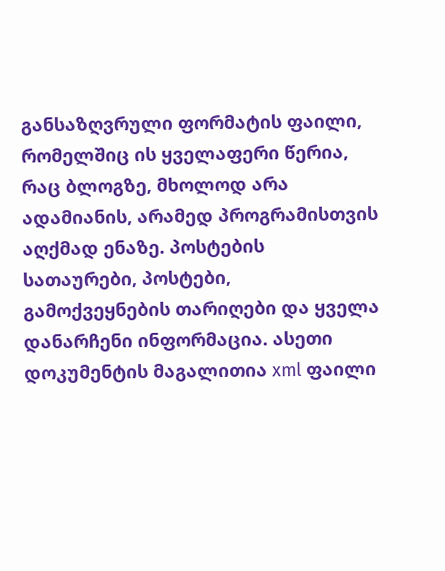განსაზღვრული ფორმატის ფაილი, რომელშიც ის ყველაფერი წერია, რაც ბლოგზე, მხოლოდ არა ადამიანის, არამედ პროგრამისთვის აღქმად ენაზე. პოსტების სათაურები, პოსტები, გამოქვეყნების თარიღები და ყველა დანარჩენი ინფორმაცია. ასეთი დოკუმენტის მაგალითია xml ფაილი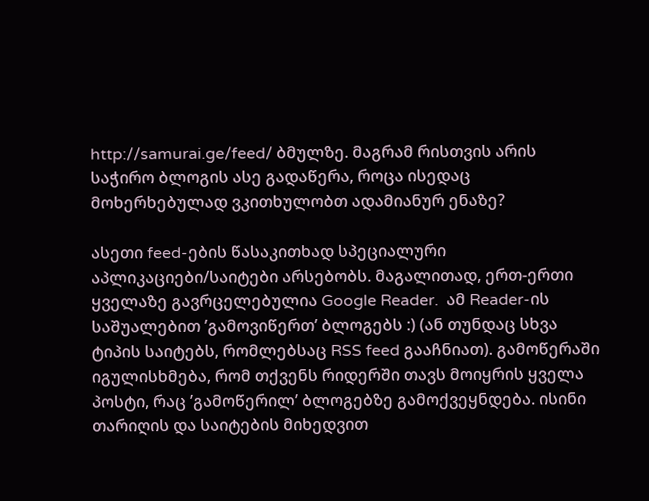http://samurai.ge/feed/ ბმულზე. მაგრამ რისთვის არის საჭირო ბლოგის ასე გადაწერა, როცა ისედაც მოხერხებულად ვკითხულობთ ადამიანურ ენაზე?

ასეთი feed-ების წასაკითხად სპეციალური აპლიკაციები/საიტები არსებობს. მაგალითად, ერთ-ერთი ყველაზე გავრცელებულია Google Reader.  ამ Reader-ის საშუალებით ’გამოვიწერთ’ ბლოგებს :) (ან თუნდაც სხვა ტიპის საიტებს, რომლებსაც RSS feed გააჩნიათ). გამოწერაში იგულისხმება, რომ თქვენს რიდერში თავს მოიყრის ყველა პოსტი, რაც ’გამოწერილ’ ბლოგებზე გამოქვეყნდება. ისინი თარიღის და საიტების მიხედვით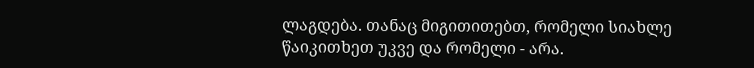ლაგდება. თანაც მიგითითებთ, რომელი სიახლე წაიკითხეთ უკვე და რომელი - არა.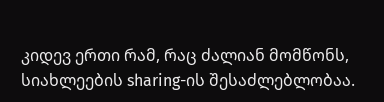კიდევ ერთი რამ, რაც ძალიან მომწონს, სიახლეების sharing-ის შესაძლებლობაა.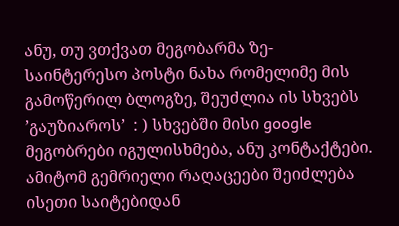ანუ, თუ ვთქვათ მეგობარმა ზე-საინტერესო პოსტი ნახა რომელიმე მის გამოწერილ ბლოგზე, შეუძლია ის სხვებს ’გაუზიაროს’  : ) სხვებში მისი google მეგობრები იგულისხმება, ანუ კონტაქტები. ამიტომ გემრიელი რაღაცეები შეიძლება ისეთი საიტებიდან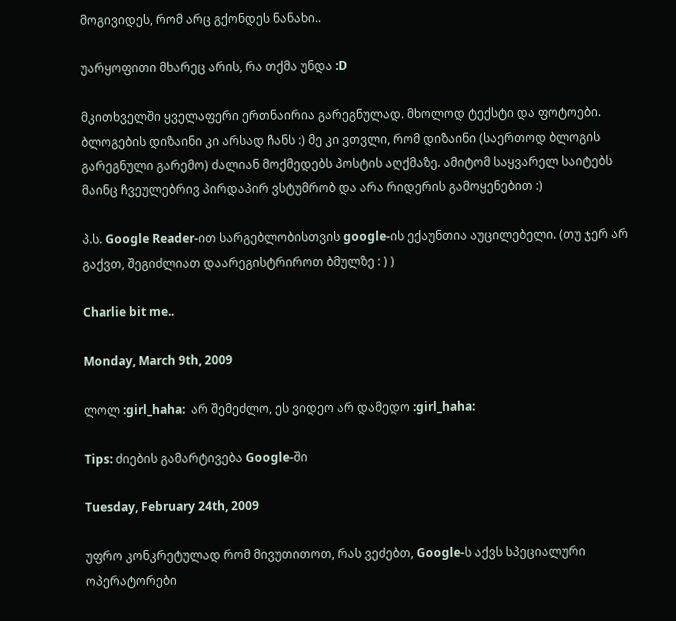მოგივიდეს, რომ არც გქონდეს ნანახი..

უარყოფითი მხარეც არის, რა თქმა უნდა :D

მკითხველში ყველაფერი ერთნაირია გარეგნულად. მხოლოდ ტექსტი და ფოტოები. ბლოგების დიზაინი კი არსად ჩანს :) მე კი ვთვლი, რომ დიზაინი (საერთოდ ბლოგის გარეგნული გარემო) ძალიან მოქმედებს პოსტის აღქმაზე. ამიტომ საყვარელ საიტებს მაინც ჩვეულებრივ პირდაპირ ვსტუმრობ და არა რიდერის გამოყენებით :)

პ.ს. Google Reader-ით სარგებლობისთვის google-ის ექაუნთია აუცილებელი. (თუ ჯერ არ გაქვთ, შეგიძლიათ დაარეგისტრიროთ ბმულზე : ) )

Charlie bit me..

Monday, March 9th, 2009

ლოლ :girl_haha:  არ შემეძლო, ეს ვიდეო არ დამედო :girl_haha:

Tips: ძიების გამარტივება Google-ში

Tuesday, February 24th, 2009

უფრო კონკრეტულად რომ მივუთითოთ, რას ვეძებთ, Google-ს აქვს სპეციალური ოპერატორები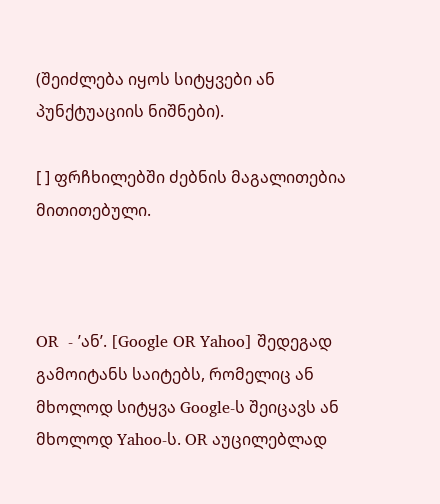(შეიძლება იყოს სიტყვები ან პუნქტუაციის ნიშნები).

[ ] ფრჩხილებში ძებნის მაგალითებია მითითებული.



OR  - ’ან’. [Google OR Yahoo] შედეგად გამოიტანს საიტებს, რომელიც ან მხოლოდ სიტყვა Google-ს შეიცავს ან მხოლოდ Yahoo-ს. OR აუცილებლად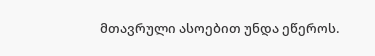მთავრული ასოებით უნდა ეწეროს.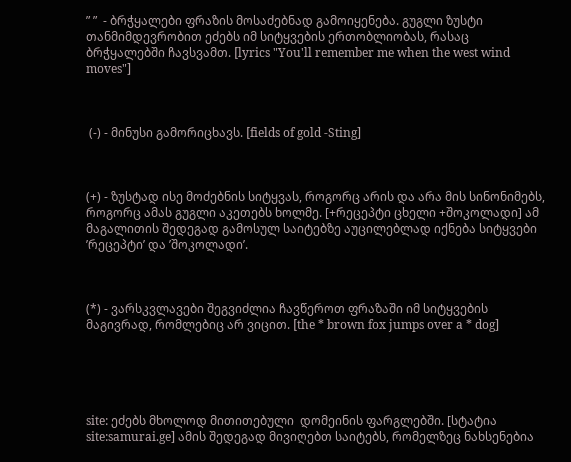” ”  - ბრჭყალები ფრაზის მოსაძებნად გამოიყენება. გუგლი ზუსტი თანმიმდევრობით ეძებს იმ სიტყვების ერთობლიობას, რასაც ბრჭყალებში ჩავსვამთ. [lyrics "You'll remember me when the west wind moves"]



 (-) - მინუსი გამორიცხავს. [fields of gold -Sting]



(+) - ზუსტად ისე მოძებნის სიტყვას, როგორც არის და არა მის სინონიმებს, როგორც ამას გუგლი აკეთებს ხოლმე. [+რეცეპტი ცხელი +შოკოლადი] ამ მაგალითის შედეგად გამოსულ საიტებზე აუცილებლად იქნება სიტყვები ’რეცეპტი’ და ’შოკოლადი’.



(*) - ვარსკვლავები შეგვიძლია ჩავწეროთ ფრაზაში იმ სიტყვების მაგივრად, რომლებიც არ ვიცით. [the * brown fox jumps over a * dog]





site: ეძებს მხოლოდ მითითებული  დომეინის ფარგლებში. [სტატია site:samurai.ge] ამის შედეგად მივიღებთ საიტებს, რომელზეც ნახსენებია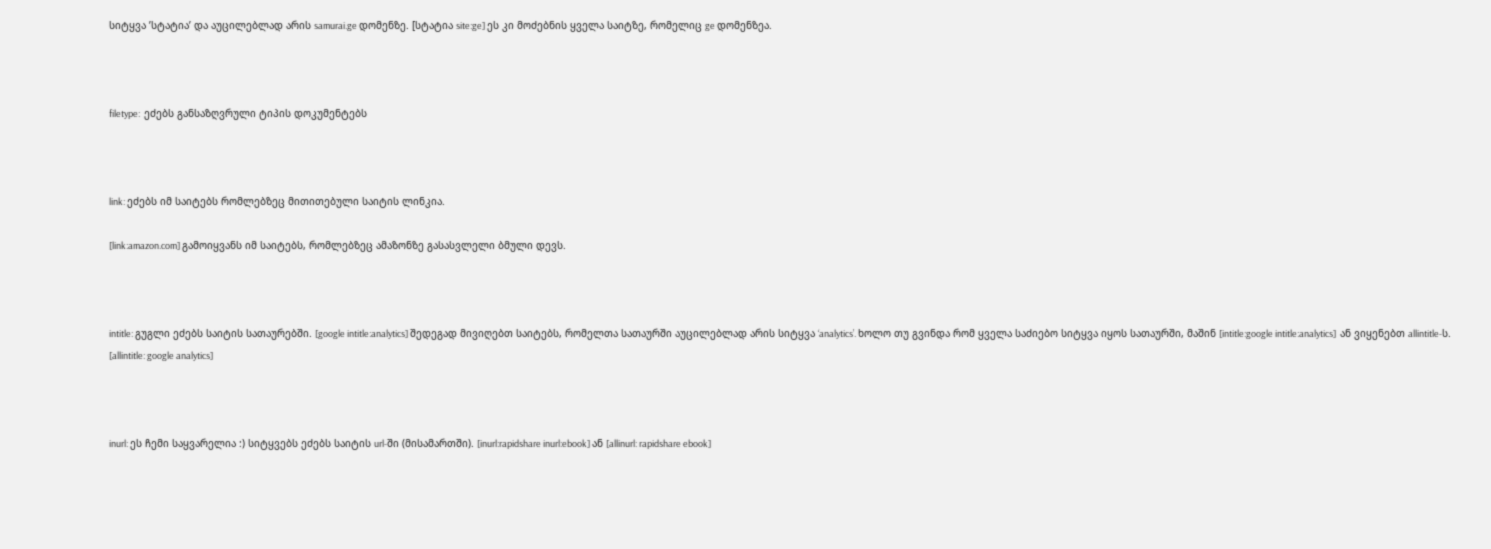სიტყვა ’სტატია’ და აუცილებლად არის samurai.ge დომენზე. [სტატია site:ge] ეს კი მოძებნის ყველა საიტზე, რომელიც ge დომენზეა.



filetype:  ეძებს განსაზღვრული ტიპის დოკუმენტებს



link: ეძებს იმ საიტებს რომლებზეც მითითებული საიტის ლინკია.

[link:amazon.com] გამოიყვანს იმ საიტებს, რომლებზეც ამაზონზე გასასვლელი ბმული დევს.



intitle: გუგლი ეძებს საიტის სათაურებში. [google intitle:analytics] შედეგად მივიღებთ საიტებს, რომელთა სათაურში აუცილებლად არის სიტყვა ‘analytics’. ხოლო თუ გვინდა რომ ყველა საძიებო სიტყვა იყოს სათაურში, მაშინ [intitle:google intitle:analytics]  ან ვიყენებთ allintitle-ს.  [allintitle: google analytics]



inurl: ეს ჩემი საყვარელია :) სიტყვებს ეძებს საიტის url-ში (მისამართში). [inurl:rapidshare inurl:ebook] ან [allinurl: rapidshare ebook]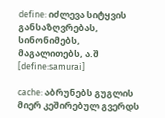define: იძლევა სიტყვის განსაზღვრებას, სინონიმებს, მაგალითებს, ა.შ [define:samurai]

cache: აბრუნებს გუგლის მიერ კეშირებულ გვერდს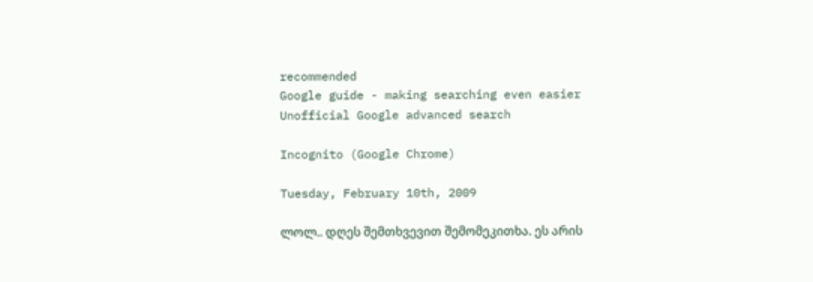recommended
Google guide - making searching even easier
Unofficial Google advanced search

Incognito (Google Chrome)

Tuesday, February 10th, 2009

ლოლ.. დღეს შემთხვევით შემომეკითხა. ეს არის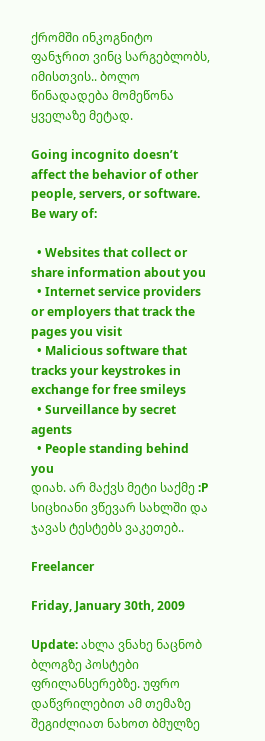ქრომში ინკოგნიტო ფანჯრით ვინც სარგებლობს, იმისთვის.. ბოლო წინადადება მომეწონა ყველაზე მეტად.

Going incognito doesn’t affect the behavior of other people, servers, or software. Be wary of:

  • Websites that collect or share information about you
  • Internet service providers or employers that track the pages you visit
  • Malicious software that tracks your keystrokes in exchange for free smileys
  • Surveillance by secret agents
  • People standing behind you
დიახ. არ მაქვს მეტი საქმე :P სიცხიანი ვწევარ სახლში და ჯავას ტესტებს ვაკეთებ..

Freelancer

Friday, January 30th, 2009

Update: ახლა ვნახე ნაცნობ ბლოგზე პოსტები ფრილანსერებზე. უფრო დაწვრილებით ამ თემაზე შეგიძლიათ ნახოთ ბმულზე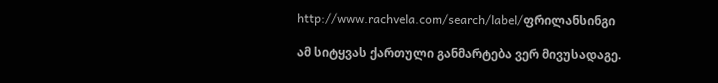http://www.rachvela.com/search/label/ფრილანსინგი

ამ სიტყვას ქართული განმარტება ვერ მივუსადაგე.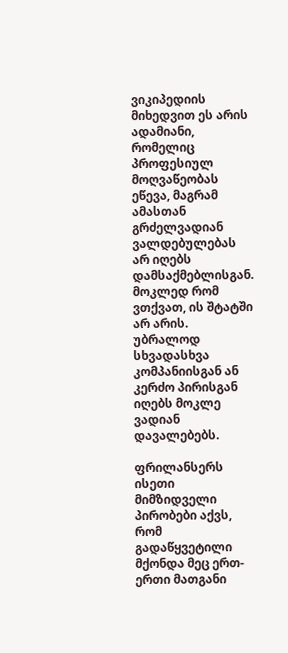ვიკიპედიის მიხედვით ეს არის ადამიანი, რომელიც პროფესიულ მოღვაწეობას ეწევა, მაგრამ ამასთან გრძელვადიან ვალდებულებას არ იღებს დამსაქმებლისგან. მოკლედ რომ ვთქვათ, ის შტატში არ არის. უბრალოდ სხვადასხვა კომპანიისგან ან კერძო პირისგან იღებს მოკლე ვადიან დავალებებს.

ფრილანსერს ისეთი მიმზიდველი პირობები აქვს, რომ გადაწყვეტილი მქონდა მეც ერთ-ერთი მათგანი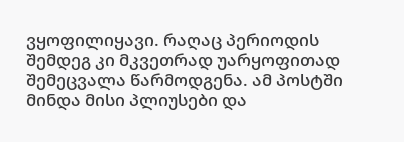ვყოფილიყავი. რაღაც პერიოდის შემდეგ კი მკვეთრად უარყოფითად შემეცვალა წარმოდგენა. ამ პოსტში მინდა მისი პლიუსები და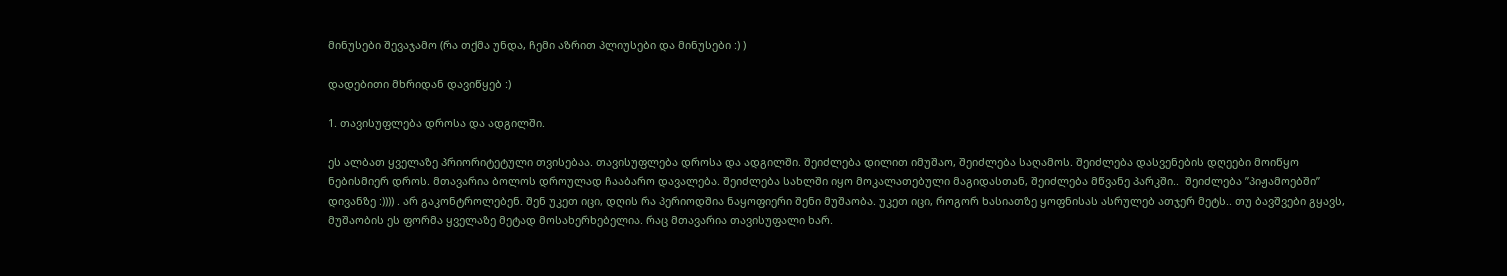მინუსები შევაჯამო (რა თქმა უნდა, ჩემი აზრით პლიუსები და მინუსები :) )

დადებითი მხრიდან დავიწყებ :)

1. თავისუფლება დროსა და ადგილში.

ეს ალბათ ყველაზე პრიორიტეტული თვისებაა. თავისუფლება დროსა და ადგილში. შეიძლება დილით იმუშაო, შეიძლება საღამოს. შეიძლება დასვენების დღეები მოიწყო ნებისმიერ დროს. მთავარია ბოლოს დროულად ჩააბარო დავალება. შეიძლება სახლში იყო მოკალათებული მაგიდასთან, შეიძლება მწვანე პარკში..  შეიძლება ”პიჟამოებში” დივანზე :)))) . არ გაკონტროლებენ. შენ უკეთ იცი, დღის რა პერიოდშია ნაყოფიერი შენი მუშაობა. უკეთ იცი, როგორ ხასიათზე ყოფნისას ასრულებ ათჯერ მეტს.. თუ ბავშვები გყავს, მუშაობის ეს ფორმა ყველაზე მეტად მოსახერხებელია. რაც მთავარია თავისუფალი ხარ.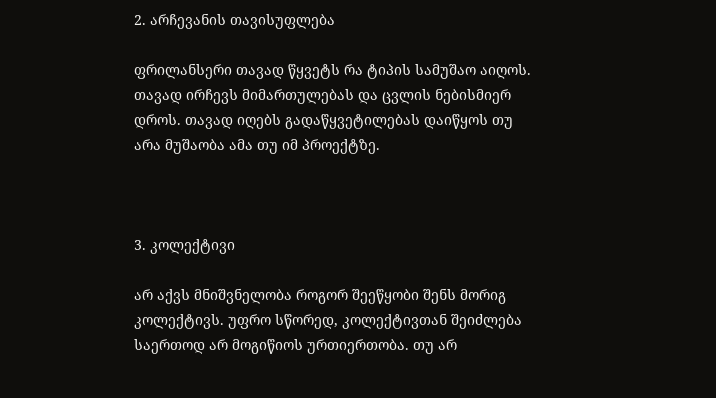2. არჩევანის თავისუფლება

ფრილანსერი თავად წყვეტს რა ტიპის სამუშაო აიღოს. თავად ირჩევს მიმართულებას და ცვლის ნებისმიერ დროს. თავად იღებს გადაწყვეტილებას დაიწყოს თუ არა მუშაობა ამა თუ იმ პროექტზე.



3. კოლექტივი

არ აქვს მნიშვნელობა როგორ შეეწყობი შენს მორიგ კოლექტივს. უფრო სწორედ, კოლექტივთან შეიძლება საერთოდ არ მოგიწიოს ურთიერთობა. თუ არ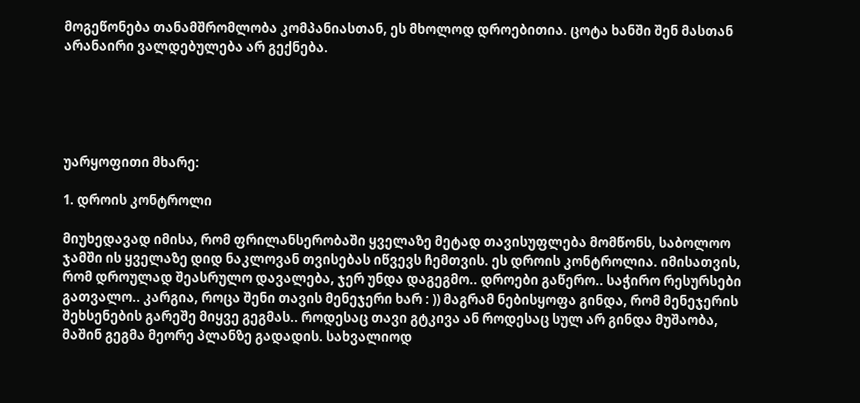მოგეწონება თანამშრომლობა კომპანიასთან, ეს მხოლოდ დროებითია. ცოტა ხანში შენ მასთან არანაირი ვალდებულება არ გექნება.





უარყოფითი მხარე:

1. დროის კონტროლი

მიუხედავად იმისა, რომ ფრილანსერობაში ყველაზე მეტად თავისუფლება მომწონს, საბოლოო ჯამში ის ყველაზე დიდ ნაკლოვან თვისებას იწვევს ჩემთვის. ეს დროის კონტროლია. იმისათვის, რომ დროულად შეასრულო დავალება, ჯერ უნდა დაგეგმო.. დროები გაწერო.. საჭირო რესურსები გათვალო.. კარგია, როცა შენი თავის მენეჯერი ხარ : )) მაგრამ ნებისყოფა გინდა, რომ მენეჯერის შეხსენების გარეშე მიყვე გეგმას.. როდესაც თავი გტკივა ან როდესაც სულ არ გინდა მუშაობა, მაშინ გეგმა მეორე პლანზე გადადის. სახვალიოდ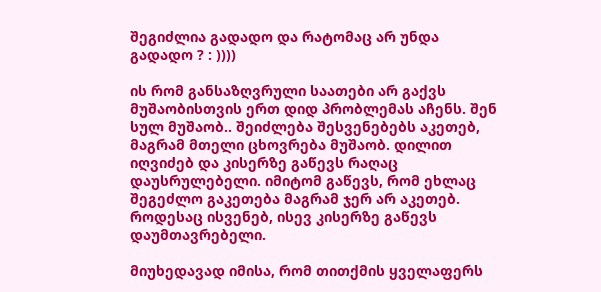შეგიძლია გადადო და რატომაც არ უნდა გადადო ? : ))))

ის რომ განსაზღვრული საათები არ გაქვს მუშაობისთვის ერთ დიდ პრობლემას აჩენს. შენ სულ მუშაობ.. შეიძლება შესვენებებს აკეთებ, მაგრამ მთელი ცხოვრება მუშაობ. დილით იღვიძებ და კისერზე გაწევს რაღაც დაუსრულებელი. იმიტომ გაწევს, რომ ეხლაც შეგეძლო გაკეთება მაგრამ ჯერ არ აკეთებ. როდესაც ისვენებ, ისევ კისერზე გაწევს დაუმთავრებელი.

მიუხედავად იმისა, რომ თითქმის ყველაფერს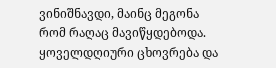ვინიშნავდი, მაინც მეგონა რომ რაღაც მავიწყდებოდა. ყოველდღიური ცხოვრება და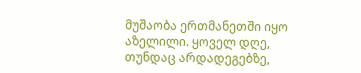მუშაობა ერთმანეთში იყო აზელილი. ყოველ დღე, თუნდაც არდადეგებზე,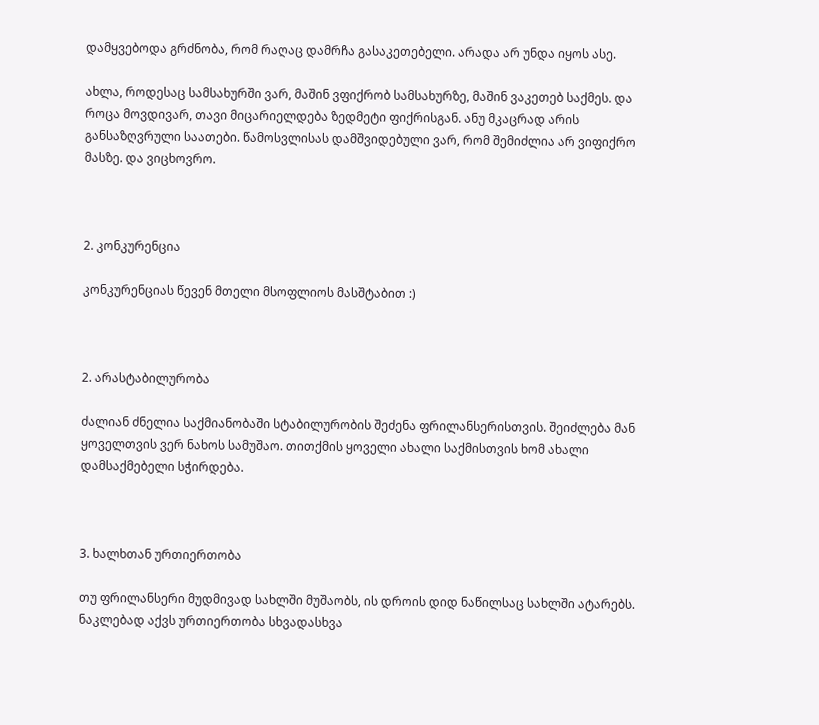დამყვებოდა გრძნობა, რომ რაღაც დამრჩა გასაკეთებელი. არადა არ უნდა იყოს ასე.

ახლა, როდესაც სამსახურში ვარ, მაშინ ვფიქრობ სამსახურზე, მაშინ ვაკეთებ საქმეს. და როცა მოვდივარ, თავი მიცარიელდება ზედმეტი ფიქრისგან. ანუ მკაცრად არის განსაზღვრული საათები. წამოსვლისას დამშვიდებული ვარ, რომ შემიძლია არ ვიფიქრო მასზე. და ვიცხოვრო.



2. კონკურენცია

კონკურენციას წევენ მთელი მსოფლიოს მასშტაბით :)



2. არასტაბილურობა

ძალიან ძნელია საქმიანობაში სტაბილურობის შეძენა ფრილანსერისთვის. შეიძლება მან ყოველთვის ვერ ნახოს სამუშაო. თითქმის ყოველი ახალი საქმისთვის ხომ ახალი დამსაქმებელი სჭირდება.



3. ხალხთან ურთიერთობა

თუ ფრილანსერი მუდმივად სახლში მუშაობს, ის დროის დიდ ნაწილსაც სახლში ატარებს. ნაკლებად აქვს ურთიერთობა სხვადასხვა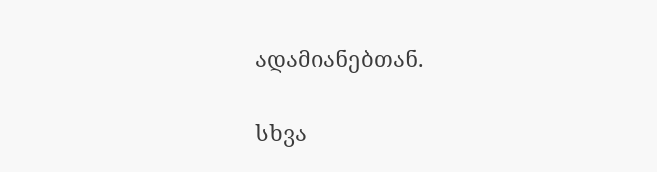ადამიანებთან.

სხვა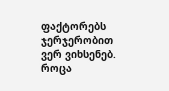ფაქტორებს ჯერჯერობით ვერ ვიხსენებ. როცა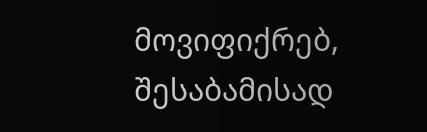მოვიფიქრებ, შესაბამისად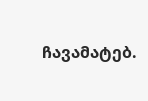ჩავამატებ.